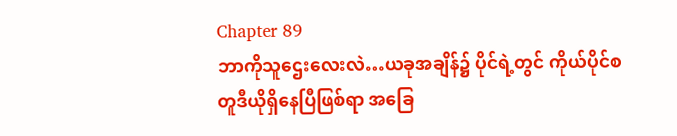Chapter 89
ဘာကိုသူဌေးလေးလဲ…ယခုအချိန်၌ ပိုင်ရဲ့တွင် ကိုယ်ပိုင်စတူဒီယိုရှိနေပြီဖြစ်ရာ အခြေ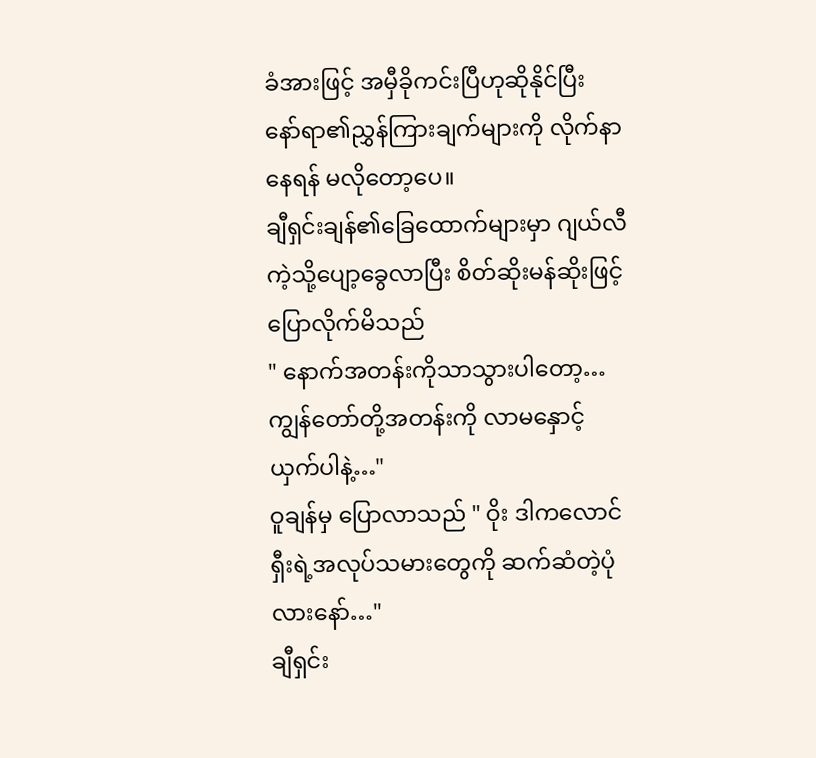ခံအားဖြင့် အမှီခိုကင်းပြီဟုဆိုနိုင်ပြီး နော်ရာ၏ညွှန်ကြားချက်များကို လိုက်နာနေရန် မလိုတော့ပေ။
ချီရှင်းချန်၏ခြေထောက်များမှာ ဂျယ်လီကဲ့သို့ပျော့ခွေလာပြီး စိတ်ဆိုးမန်ဆိုးဖြင့် ပြောလိုက်မိသည်
" နောက်အတန်းကိုသာသွားပါတော့…ကျွန်တော်တို့အတန်းကို လာမနှောင့်ယှက်ပါနဲ့…"
ဝူချန်မှ ပြောလာသည် " ဝိုး ဒါကလောင်ရှီးရဲ့အလုပ်သမားတွေကို ဆက်ဆံတဲ့ပုံလားနော်…"
ချီရှင်း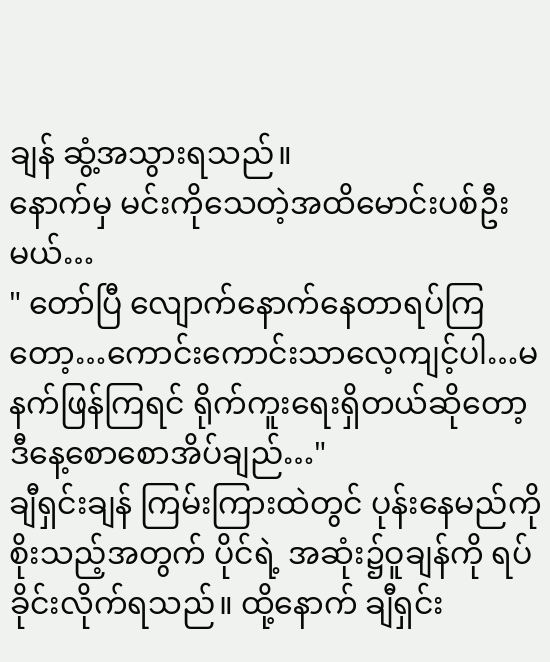ချန် ဆွံ့အသွားရသည်။
နောက်မှ မင်းကိုသေတဲ့အထိမောင်းပစ်ဦးမယ်…
" တော်ပြီ လျောက်နောက်နေတာရပ်ကြတော့…ကောင်းကောင်းသာလေ့ကျင့်ပါ…မနက်ဖြန်ကြရင် ရိုက်ကူးရေးရှိတယ်ဆိုတော့ ဒီနေ့စောစောအိပ်ချည်…"
ချီရှင်းချန် ကြမ်းကြားထဲတွင် ပုန်းနေမည်ကိုစိုးသည့်အတွက် ပိုင်ရဲ့ အဆုံး၌ဝူချန်ကို ရပ်ခိုင်းလိုက်ရသည်။ ထို့နောက် ချီရှင်း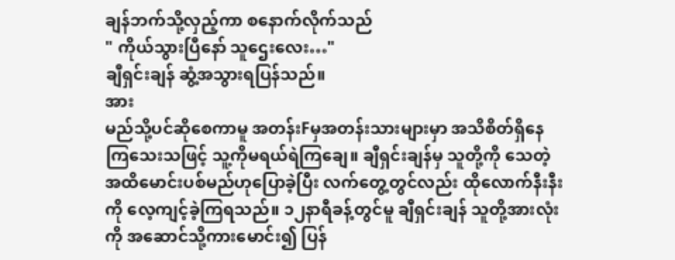ချန်ဘက်သို့လှည့်ကာ စနောက်လိုက်သည်
" ကိုယ်သွားပြီနော် သူဌေးလေး…"
ချီရှင်းချန် ဆွံ့အသွားရပြန်သည်။
အား
မည်သို့ပင်ဆိုစေကာမူ အတန်းFမှအတန်းသားများမှာ အသိစိတ်ရှိနေကြသေးသဖြင့် သူ့ကိုမရယ်ရဲကြချေ။ ချီရှင်းချန်မှ သူတို့ကို သေတဲ့အထိမောင်းပစ်မည်ဟုပြောခဲ့ပြီး လက်တွေ့တွင်လည်း ထိုလောက်နီးနီးကို လေ့ကျင့်ခဲ့ကြရသည်။ ၁၂နာရီခန့်တွင်မူ ချီရှင်းချန် သူတို့အားလုံးကို အဆောင်သို့ကားမောင်း၍ ပြန်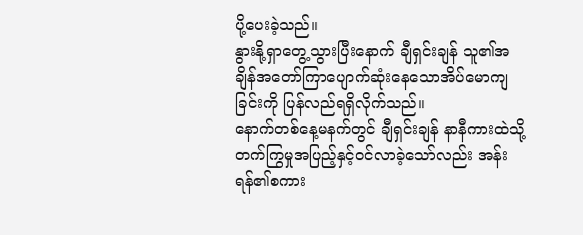ပို့ပေးခဲ့သည်။
နွားနို့ရှာတွေ့သွားပြီးနောက် ချီရှင်းချန် သူ၏အချိန်အတော်ကြာပျောက်ဆုံးနေသောအိပ်မောကျခြင်းကို ပြန်လည်ရရှိလိုက်သည်။
နောက်တစ်နေ့မနက်တွင် ချီရှင်းချန် နာနီကားထဲသို့ တက်ကြွမှုအပြည့်နှင့်ဝင်လာခဲ့သော်လည်း အန်းရန်၏စကား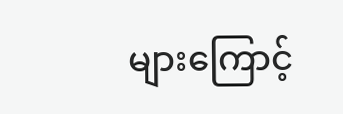များကြောင့်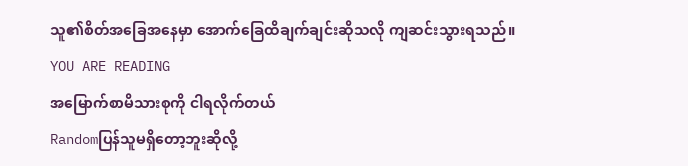သူ၏စိတ်အခြေအနေမှာ အောက်ခြေထိချက်ချင်းဆိုသလို ကျဆင်းသွားရသည်။
YOU ARE READING
အမြောက်စာမိသားစုကို ငါရလိုက်တယ်
Randomပြန်သူမရှိတော့ဘူးဆိုလို့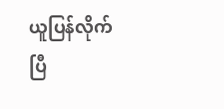ယူပြန်လိုက်ပြီ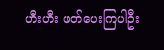ဟီးဟီး ဖတ်ပေးကြပါဦး